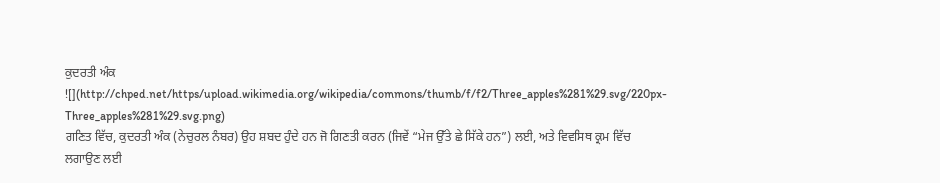ਕੁਦਰਤੀ ਅੰਕ
![](http://chped.net/https/upload.wikimedia.org/wikipedia/commons/thumb/f/f2/Three_apples%281%29.svg/220px-Three_apples%281%29.svg.png)
ਗਣਿਤ ਵਿੱਚ, ਕੁਦਰਤੀ ਅੰਕ (ਨੇਚੁਰਲ ਨੰਬਰ) ਉਹ ਸ਼ਬਦ ਹੁੰਦੇ ਹਨ ਜੋ ਗਿਣਤੀ ਕਰਨ (ਜਿਵੇਂ “ਮੇਜ ਉੱਤੇ ਛੇ ਸਿੱਕੇ ਹਨ”) ਲਈ, ਅਤੇ ਵਿਵਸਿਥ ਕ੍ਰਮ ਵਿੱਚ ਲਗਾਉਣ ਲਈ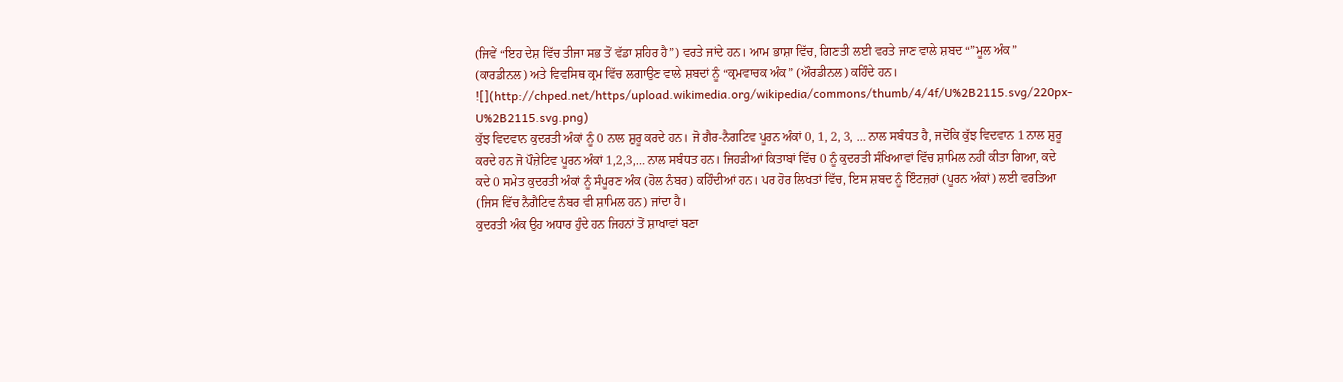(ਜਿਵੇਂ “ਇਹ ਦੇਸ਼ ਵਿੱਚ ਤੀਜਾ ਸਭ ਤੋਂ ਵੱਡਾ ਸ਼ਹਿਰ ਹੈ”) ਵਰਤੇ ਜਾਂਦੇ ਹਨ। ਆਮ ਭਾਸ਼ਾ ਵਿੱਚ, ਗਿਣਤੀ ਲਈ ਵਰਤੇ ਜਾਣ ਵਾਲੇ ਸ਼ਬਦ “”ਮੂਲ ਅੰਕ” (ਕਾਰਡੀਨਲ) ਅਤੇ ਵਿਵਸਿਥ ਕ੍ਰਮ ਵਿੱਚ ਲਗਾਉਣ ਵਾਲੇ ਸ਼ਬਦਾਂ ਨੂੰ “ਕ੍ਰਮਵਾਚਕ ਅੰਕ” (ਔਰਡੀਨਲ) ਕਹਿੰਦੇ ਹਨ।
![](http://chped.net/https/upload.wikimedia.org/wikipedia/commons/thumb/4/4f/U%2B2115.svg/220px-U%2B2115.svg.png)
ਕੁੱਝ ਵਿਦਵਾਨ ਕੁਦਰਤੀ ਅੰਕਾਂ ਨੂੰ 0 ਨਾਲ ਸ਼ੁਰੂ ਕਰਦੇ ਹਨ। ਜੋ ਗੈਰ-ਨੈਗਟਿਵ ਪੂਰਨ ਅੰਕਾਂ 0, 1, 2, 3, … ਨਾਲ ਸਬੰਧਤ ਹੈ, ਜਦੋਂਕਿ ਕੁੱਝ ਵਿਦਵਾਨ 1 ਨਾਲ ਸ਼ੁਰੂ ਕਰਦੇ ਹਨ ਜੋ ਪੌਜ਼ੇਟਿਵ ਪੂਰਨ ਅੰਕਾਂ 1,2,3,… ਨਾਲ ਸਬੰਧਤ ਹਨ। ਜਿਹੜੀਆਂ ਕਿਤਾਬਾਂ ਵਿੱਚ 0 ਨੂੰ ਕੁਦਰਤੀ ਸੰਖਿਆਵਾਂ ਵਿੱਚ ਸ਼ਾਮਿਲ ਨਹੀਂ ਕੀਤਾ ਗਿਆ, ਕਦੇ ਕਦੇ 0 ਸਮੇਤ ਕੁਦਰਤੀ ਅੰਕਾਂ ਨੂੰ ਸੰਪੂਰਣ ਅੰਕ (ਹੋਲ ਨੰਬਰ) ਕਹਿੰਦੀਆਂ ਹਨ। ਪਰ ਹੋਰ ਲਿਖਤਾਂ ਵਿੱਚ, ਇਸ ਸ਼ਬਦ ਨੂੰ ਇੰਟਜ਼ਰਾਂ (ਪੂਰਨ ਅੰਕਾਂ) ਲਈ ਵਰਤਿਆ (ਜਿਸ ਵਿੱਚ ਨੈਗੈਟਿਵ ਨੰਬਰ ਵੀ ਸ਼ਾਮਿਲ ਹਨ) ਜਾਂਦਾ ਹੈ।
ਕੁਦਰਤੀ ਅੰਕ ਉਹ ਅਧਾਰ ਹੁੰਦੇ ਹਨ ਜਿਹਨਾਂ ਤੋਂ ਸ਼ਾਖਾਵਾਂ ਬਣਾ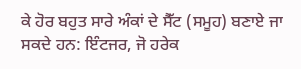ਕੇ ਹੋਰ ਬਹੁਤ ਸਾਰੇ ਅੰਕਾਂ ਦੇ ਸੈੱਟ (ਸਮੂਹ) ਬਣਾਏ ਜਾ ਸਕਦੇ ਹਨ: ਇੰਟਜਰ, ਜੋ ਹਰੇਕ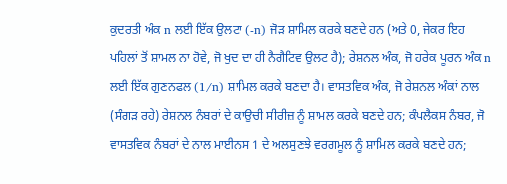ਕੁਦਰਤੀ ਅੰਕ n ਲਈ ਇੱਕ ਉਲਟਾ (-n) ਜੋੜ ਸ਼ਾਮਿਲ ਕਰਕੇ ਬਣਦੇ ਹਨ (ਅਤੇ 0, ਜੇਕਰ ਇਹ ਪਹਿਲਾਂ ਤੋਂ ਸ਼ਾਮਲ ਨਾ ਹੋਵੇ, ਜੋ ਖੁਦ ਦਾ ਹੀ ਨੈਗੈਟਿਵ ਉਲਟ ਹੈ); ਰੇਸ਼ਨਲ ਅੰਕ, ਜੋ ਹਰੇਕ ਪੂਰਨ ਅੰਕ n ਲਈ ਇੱਕ ਗੁਣਨਫਲ (1/n) ਸ਼ਾਮਿਲ ਕਰਕੇ ਬਣਦਾ ਹੈ। ਵਾਸਤਵਿਕ ਅੰਕ, ਜੋ ਰੇਸ਼ਨਲ ਅੰਕਾਂ ਨਾਲ (ਸੰਗੜ ਰਹੇ) ਰੇਸ਼ਨਲ ਨੰਬਰਾਂ ਦੇ ਕਾਉਚੀ ਸੀਰੀਜ਼ ਨੂੰ ਸ਼ਾਮਲ ਕਰਕੇ ਬਣਦੇ ਹਨ; ਕੰਪਲੈਕਸ ਨੰਬਰ, ਜੋ ਵਾਸਤਵਿਕ ਨੰਬਰਾਂ ਦੇ ਨਾਲ ਮਾਈਨਸ 1 ਦੇ ਅਲਸੁਣਝੇ ਵਰਗਮੂਲ ਨੂੰ ਸ਼ਾਮਿਲ ਕਰਕੇ ਬਣਦੇ ਹਨ;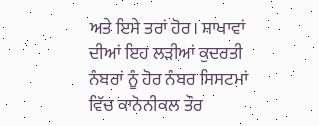ਅਤੇ ਇਸੇ ਤਰਾਂ ਹੋਰ। ਸ਼ਾਖਾਵਾਂ ਦੀਆਂ ਇਹ ਲੜੀਆਂ ਕੁਦਰਤੀ ਨੰਬਰਾਂ ਨੂੰ ਹੋਰ ਨੰਬਰ ਸਿਸਟਮਾਂ ਵਿੱਚ ਕਾਨੋਨੀਕਲ ਤੌਰ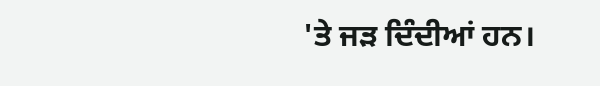'ਤੇ ਜੜ ਦਿੰਦੀਆਂ ਹਨ।